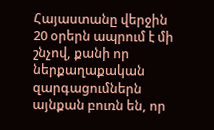Հայաստանը վերջին 20 օրերն ապրում է մի շնչով, քանի որ ներքաղաքական զարգացումներն այնքան բուռն են, որ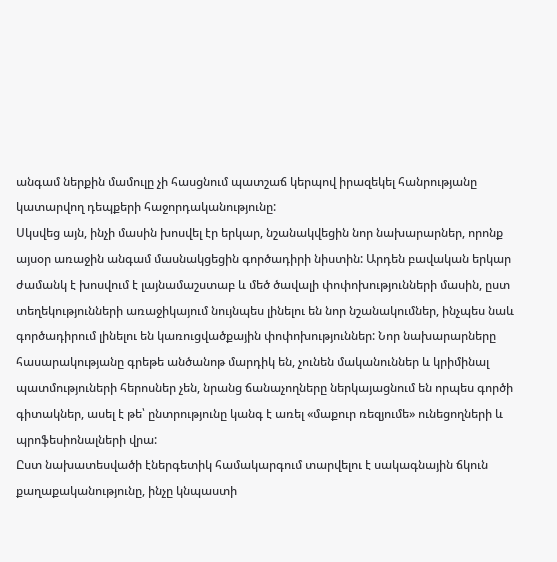անգամ ներքին մամուլը չի հասցնում պատշաճ կերպով իրազեկել հանրությանը կատարվող դեպքերի հաջորդականությունը:
Սկսվեց այն, ինչի մասին խոսվել էր երկար, նշանակվեցին նոր նախարարներ, որոնք այսօր առաջին անգամ մասնակցեցին գործադիրի նիստին: Արդեն բավական երկար ժամանկ է խոսվում է լայնամաշստաբ և մեծ ծավալի փոփոխությունների մասին, ըստ տեղեկությունների առաջիկայում նույնպես լինելու են նոր նշանակումներ, ինչպես նաև գործադիրում լինելու են կառուցվածքային փոփոխություններ: Նոր նախարարները հասարակությանը գրեթե անծանոթ մարդիկ են, չունեն մականուններ և կրիմինալ պատմություների հերոսներ չեն, նրանց ճանաչողները ներկայացնում են որպես գործի գիտակներ, ասել է թե՝ ընտրությունը կանգ է առել «մաքուր ռեզյումե» ունեցողների և պրոֆեսիոնալների վրա:
Ըստ նախատեսվածի էներգետիկ համակարգում տարվելու է սակագնային ճկուն քաղաքականությունը, ինչը կնպաստի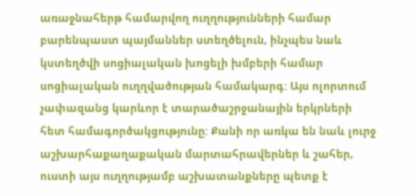առաջնահերթ համարվող ուղղությունների համար բարենպաստ պայմաններ ստեղծելուն, ինչպես նաև կստեղծվի սոցիալական խոցելի խմբերի համար սոցիալական ուղղվածության համակարգ: Այս ոլորտում չափազանց կարևոր է տարածաշրջանային երկրների հետ համագործակցությունը: Քանի որ առկա են նաև լուրջ աշխարհաքաղաքական մարտահրավերներ և շահեր, ուստի այս ուղղությամբ աշխատանքները պետք է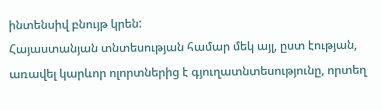ինտենսիվ բնույթ կրեն:
Հայաստանյան տնտեսության համար մեկ այլ, ըստ էության, առավել կարևոր ոլորտներից է գյուղատնտեսությունը, որտեղ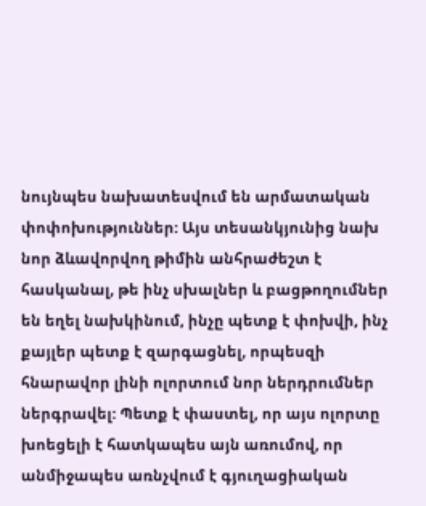նույնպես նախատեսվում են արմատական փոփոխություններ: Այս տեսանկյունից նախ նոր ձևավորվող թիմին անհրաժեշտ է հասկանալ, թե ինչ սխալներ և բացթողումներ են եղել նախկինում, ինչը պետք է փոխվի, ինչ քայլեր պետք է զարգացնել, որպեսզի հնարավոր լինի ոլորտում նոր ներդրումներ ներգրավել: Պետք է փաստել, որ այս ոլորտը խոեցելի է հատկապես այն առումով, որ անմիջապես առնչվում է գյուղացիական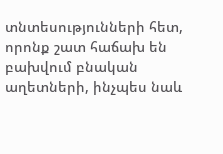տնտեսությունների հետ, որոնք շատ հաճախ են բախվում բնական աղետների, ինչպես նաև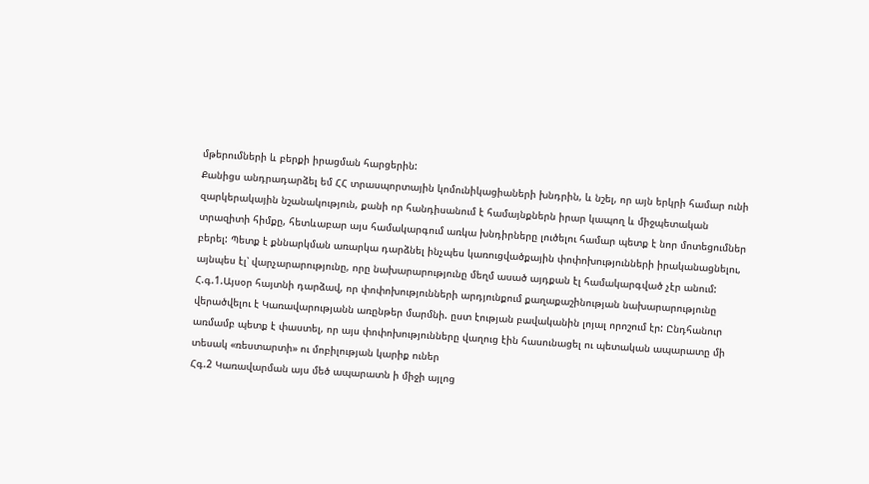մթերումների և բերքի իրացման հարցերին:
Քանիցս անդրադարձել եմ ՀՀ տրասպորտային կոմունիկացիաների խնդրին, և նշել, որ այն երկրի համար ունի զարկերակային նշանակություն, քանի որ հանդիսանում է համայնքներն իրար կապող և միջպետական տրազիտի հիմքը, հետևաբար այս համակարգում առկա խնդիրները լուծելու համար պետք է նոր մոտեցումներ բերել: Պետք է քննարկման առարկա դարձնել ինչպես կառուցվածքային փոփոխությունների իրականացնելու, այնպես էլ՝ վարչարարությունը, որը նախարարությունը մեղմ ասած այդքան էլ համակարգված չէր անում:
Հ.գ.1.Այսօր հայտնի դարձավ, որ փոփոխությունների արդյունքում քաղաքաշինության նախարարությունը վերածվելու է Կառավարությանն առընթեր մարմնի. ըստ էության բավականին լոյալ որոշում էր: Ընդհանուր առմամբ պետք է փաստել, որ այս փոփոխությունները վաղուց էին հասունացել ու պետական ապարատը մի տեսակ «ռեստարտի» ու մոբիլության կարիք ուներ
Հգ.2 Կառավարման այս մեծ ապարատն ի միջի այլոց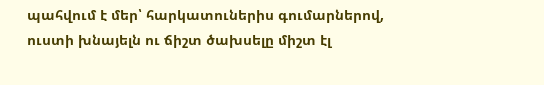պահվում է մեր՝ հարկատուներիս գումարներով, ուստի խնայելն ու ճիշտ ծախսելը միշտ էլ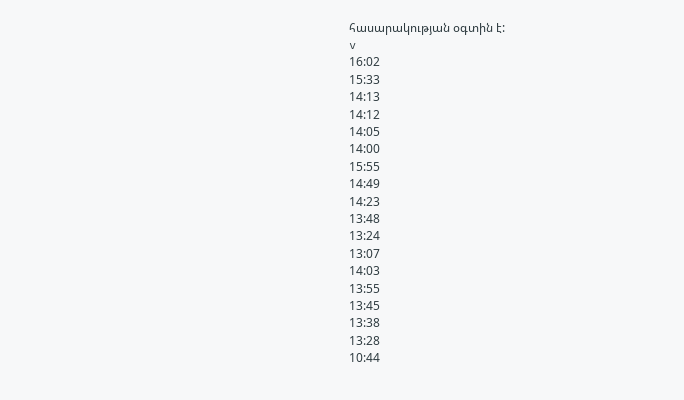հասարակության օգտին է:
v
16:02
15:33
14:13
14:12
14:05
14:00
15:55
14:49
14:23
13:48
13:24
13:07
14:03
13:55
13:45
13:38
13:28
10:44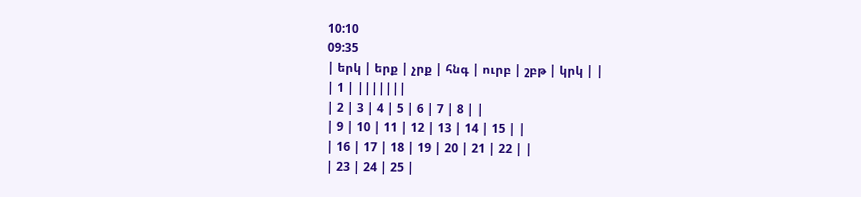10:10
09:35
| երկ | երք | չրք | հնգ | ուրբ | շբթ | կրկ | |
| 1 | |||||||
| 2 | 3 | 4 | 5 | 6 | 7 | 8 | |
| 9 | 10 | 11 | 12 | 13 | 14 | 15 | |
| 16 | 17 | 18 | 19 | 20 | 21 | 22 | |
| 23 | 24 | 25 |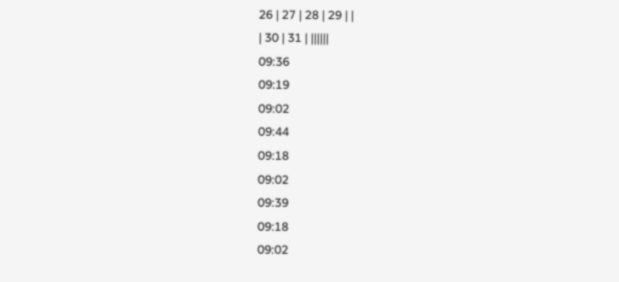26 | 27 | 28 | 29 | |
| 30 | 31 | ||||||
09:36
09:19
09:02
09:44
09:18
09:02
09:39
09:18
09:02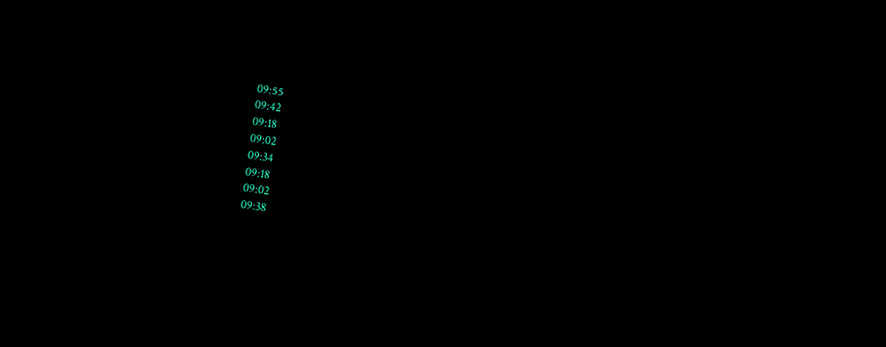09:55
09:42
09:18
09:02
09:34
09:18
09:02
09:38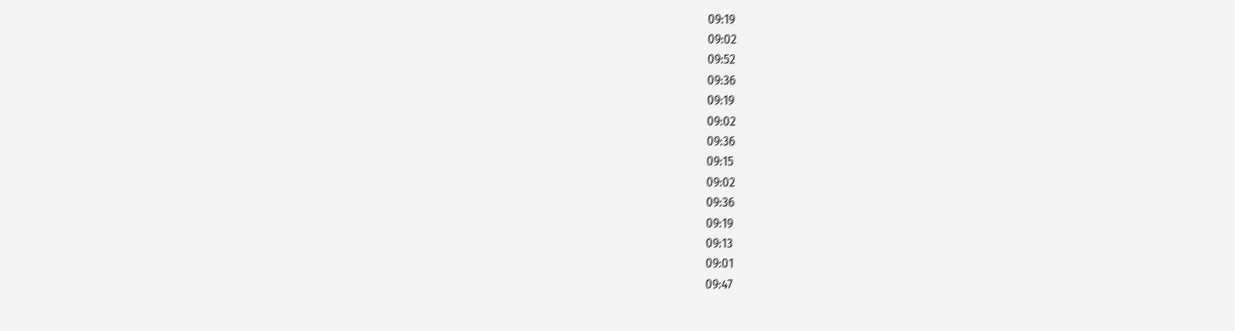09:19
09:02
09:52
09:36
09:19
09:02
09:36
09:15
09:02
09:36
09:19
09:13
09:01
09:47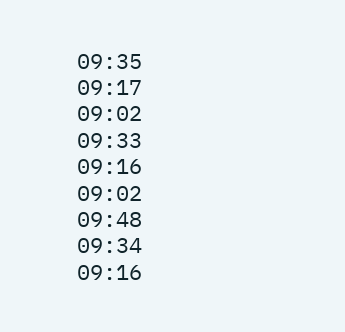09:35
09:17
09:02
09:33
09:16
09:02
09:48
09:34
09:16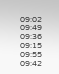09:02
09:49
09:36
09:15
09:55
09:42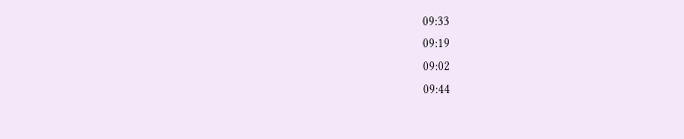09:33
09:19
09:02
09:44